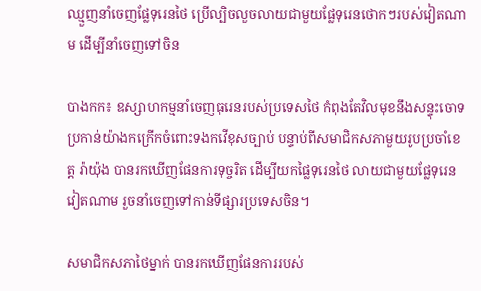ឈ្មួញនាំចេញផ្លែទុរេនថៃ ប្រើល្បិចលួចលាយជាមួយផ្លែទុរេនថោកៗរបស់វៀតណាម ដើម្បីនាំចេញទៅចិន

បាងកក៖ ឧស្សាហកម្មនាំចេញធុរេនរបស់ប្រទេសថៃ កំពុងតែវិលមុខនឹងសន្ទុះចោទប្រកាន់យ៉ាងកក្រើកចំពោះទងកវើខុសច្បាប់ បន្ទាប់ពីសមាជិកសភាមួយរូបប្រចាំខេត្ត រ៉ាយ៉ុង បានរកឃើញផែនការទុច្ចរិត ដើម្បីយកផ្លៃទុរេនថៃ លាយជាមួយផ្លែទុរេនវៀតណាម រួចនាំចេញទៅកាន់ទីផ្សារប្រទេសចិន។

សមាជិកសភាថៃម្នាក់ បានរកឃើញផែនការរបស់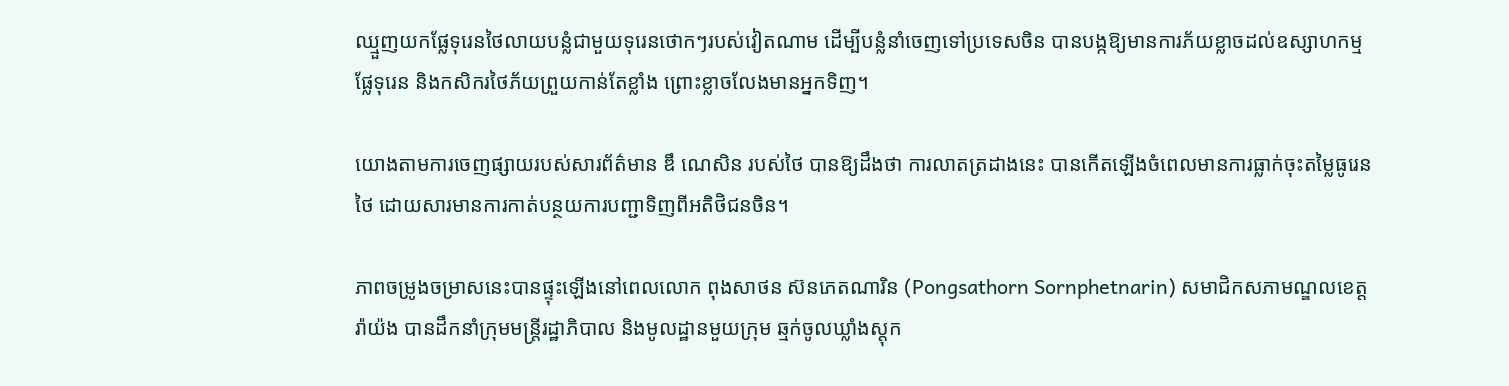ឈ្មួញយកផ្លែទុរេនថៃលាយបន្លំជាមួយទុរេនថោកៗរបស់វៀតណាម ដើម្បីបន្លំនាំចេញទៅប្រទេសចិន បានបង្កឱ្យមានការភ័យខ្លាចដល់ឧស្សាហកម្មផ្លែទុរេន និងកសិករថៃភ័យព្រួយកាន់តែខ្លាំង ព្រោះខ្លាចលែងមានអ្នកទិញ។

យោងតាមការចេញផ្សាយរបស់សារព័ត៌មាន ឌឹ ណេសិន របស់ថៃ បានឱ្យដឹងថា ការលាតត្រដាងនេះ បានកើតឡើងចំពេលមានការធ្លាក់ចុះតម្លៃធូរេនថៃ ដោយសារមានការកាត់បន្ថយការបញ្ជាទិញពីអតិថិជនចិន។

ភាពចម្រូងចម្រាសនេះបានផ្ទុះឡើងនៅពេលលោក ពុងសាថន ស៊នភេតណារិន (Pongsathorn Sornphetnarin) សមាជិកសភាមណ្ឌលខេត្តរ៉ាយ៉ង បានដឹកនាំក្រុមមន្ត្រីរដ្ឋាភិបាល និងមូលដ្ឋានមួយក្រុម ឆ្មក់ចូលឃ្លាំងស្តុក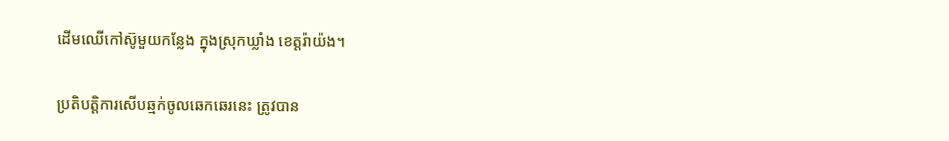ដើមឈើកៅស៊ូមួយកន្លែង ក្នុងស្រុកឃ្លាំង ខេត្តរ៉ាយ៉ង។

ប្រតិបត្តិការសើបឆ្មក់ចូលឆេកឆេរនេះ ត្រូវបាន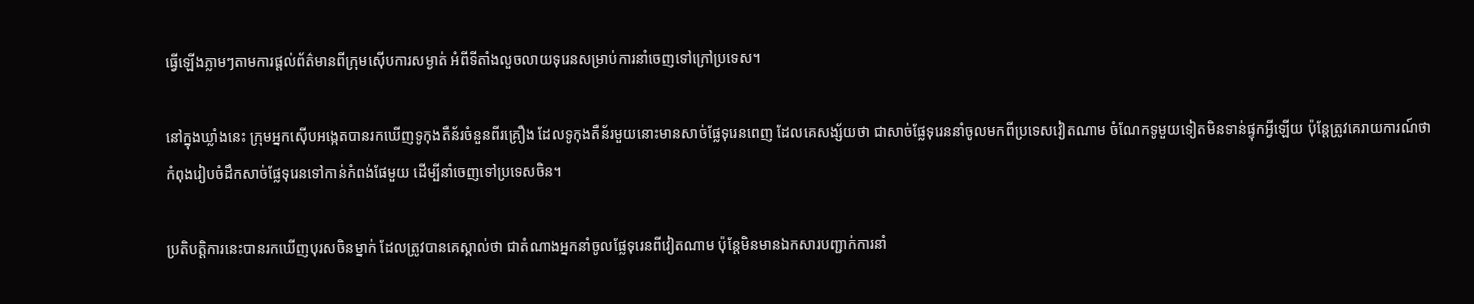ធ្វើឡើងភ្លាមៗតាមការផ្តល់ព័ត៌មានពីក្រុមស៊ើបការសម្ងាត់ អំពីទីតាំងលួចលាយទុរេនសម្រាប់ការនាំចេញទៅក្រៅប្រទេស។

នៅក្នុងឃ្លាំងនេះ ក្រុមអ្នកស៊ើបអង្កេតបានរកឃើញទូកុងតឺន័រចំនួនពីរគ្រឿង ដែលទូកុងតឺន័រមួយនោះមានសាច់ផ្លែទុរេនពេញ ដែលគេសង្ស័យថា ជាសាច់ផ្លែទុរេននាំចូលមកពីប្រទេសវៀតណាម ចំណែកទូមួយទៀតមិនទាន់ផ្ទុកអ្វីឡើយ ប៉ុន្តែត្រូវគេរាយការណ៍ថា កំពុងរៀបចំដឹកសាច់ផ្លែទុរេនទៅកាន់កំពង់ផែមួយ ដើម្បីនាំចេញទៅប្រទេសចិន។

ប្រតិបត្តិការនេះបានរកឃើញបុរសចិនម្នាក់ ដែលត្រូវបានគេស្គាល់ថា ជាតំណាងអ្នកនាំចូលផ្លែទុរេនពីវៀតណាម ប៉ុន្តែមិនមានឯកសារបញ្ជាក់ការនាំ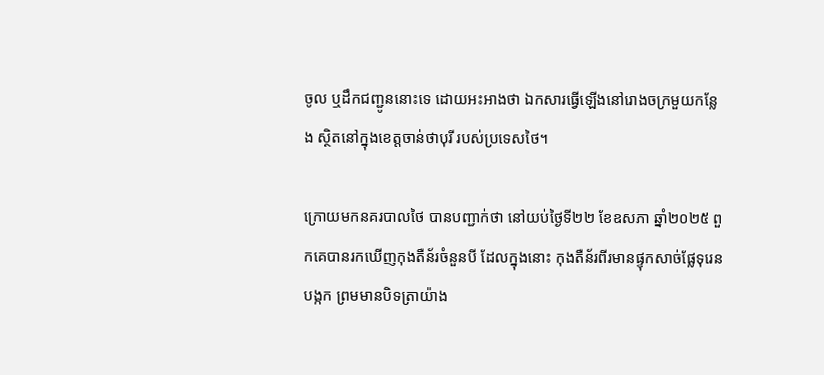ចូល ឬដឹកជញ្ជូននោះទេ ដោយអះអាងថា ឯកសារធ្វើឡើងនៅរោងចក្រមួយកន្លែង ស្ថិតនៅក្នុងខេត្តចាន់ថាបុរី របស់ប្រទេសថៃ។

ក្រោយមកនគរបាលថៃ បានបញ្ជាក់ថា នៅយប់ថ្ងៃទី២២ ខែឧសភា ឆ្នាំ២០២៥ ពួកគេបានរកឃើញកុងតឺន័រចំនួនបី ដែលក្នុងនោះ កុងតឺន័រពីរមានផ្ទុកសាច់ផ្លែទុរេនបង្កក ព្រមមានបិទត្រាយ៉ាង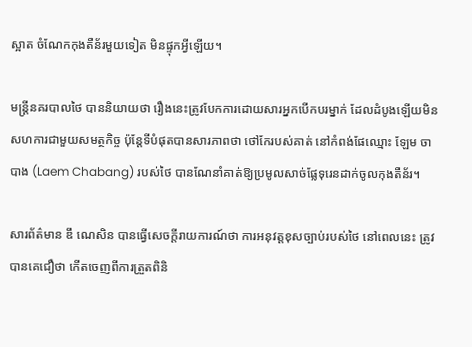ស្អាត ចំណែកកុងតឺន័រមួយទៀត មិនផ្ទុកអ្វីឡើយ។

មន្ត្រីនគរបាលថៃ បាននិយាយថា រឿងនេះត្រូវបែកការដោយសារអ្នកបើកបរម្នាក់ ដែលដំបូងឡើយមិនសហការជាមួយសមត្ថកិច្ច ប៉ុន្តែទីបំផុតបានសារភាពថា ថៅកែរបស់គាត់ នៅកំពង់ផែឈ្មោះ ឡែម ចាបាង (Laem Chabang) របស់ថៃ បានណែនាំគាត់ឱ្យប្រមូលសាច់ផ្លែទុរេនដាក់ចូលកុងតឺន័រ។

សារព័ត៌មាន ឌឹ ណេសិន បានធ្វើសេចក្តីរាយការណ៍ថា ការអនុវត្តខុសច្បាប់របស់ថៃ នៅពេលនេះ ត្រូវបានគេជឿថា កើតចេញពីការត្រួតពិនិ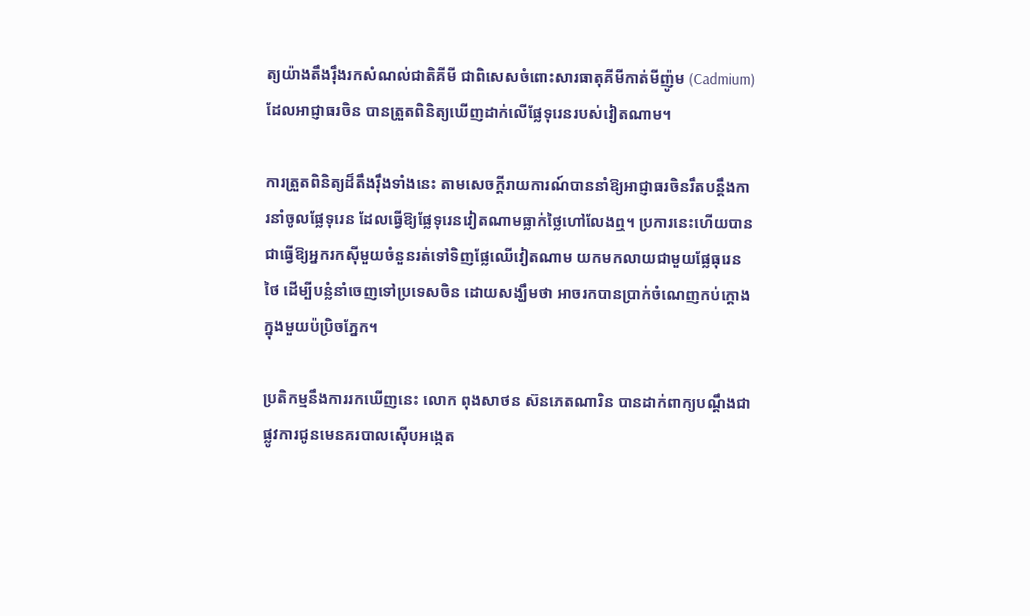ត្យយ៉ាងតឹងរ៉ឹងរកសំណល់ជាតិគីមី ជាពិសេសចំពោះសារធាតុគីមីកាត់មីញ៉ូម (Cadmium) ដែលអាជ្ញាធរចិន បានត្រួតពិនិត្យឃើញដាក់លើផ្លែទុរេនរបស់វៀតណាម។

ការត្រួតពិនិត្យដ៏តឹងរ៉ឹងទាំងនេះ តាមសេចក្តីរាយការណ៍បាននាំឱ្យអាជ្ញាធរចិនរឹតបន្តឹងការនាំចូលផ្លែទុរេន ដែលធ្វើឱ្យផ្លែទុរេនវៀតណាមធ្លាក់ថ្លៃហៅលែងឮ។ ប្រការនេះហើយបានជាធ្វើឱ្យអ្នករកស៊ីមួយចំនួនរត់ទៅទិញផ្លែឈើវៀតណាម យកមកលាយជាមួយផ្លែធុរេនថៃ ដើម្បីបន្លំនាំចេញទៅប្រទេសចិន ដោយសង្ឃឹមថា អាចរកបានប្រាក់ចំណេញកប់ក្តោងក្នុងមួយប៉ប្រិចភ្នែក។

ប្រតិកម្មនឹងការរកឃើញនេះ លោក ពុងសាថន ស៊នភេតណារិន បានដាក់ពាក្យបណ្តឹងជាផ្លូវការជូនមេនគរបាលស៊ើបអង្កេត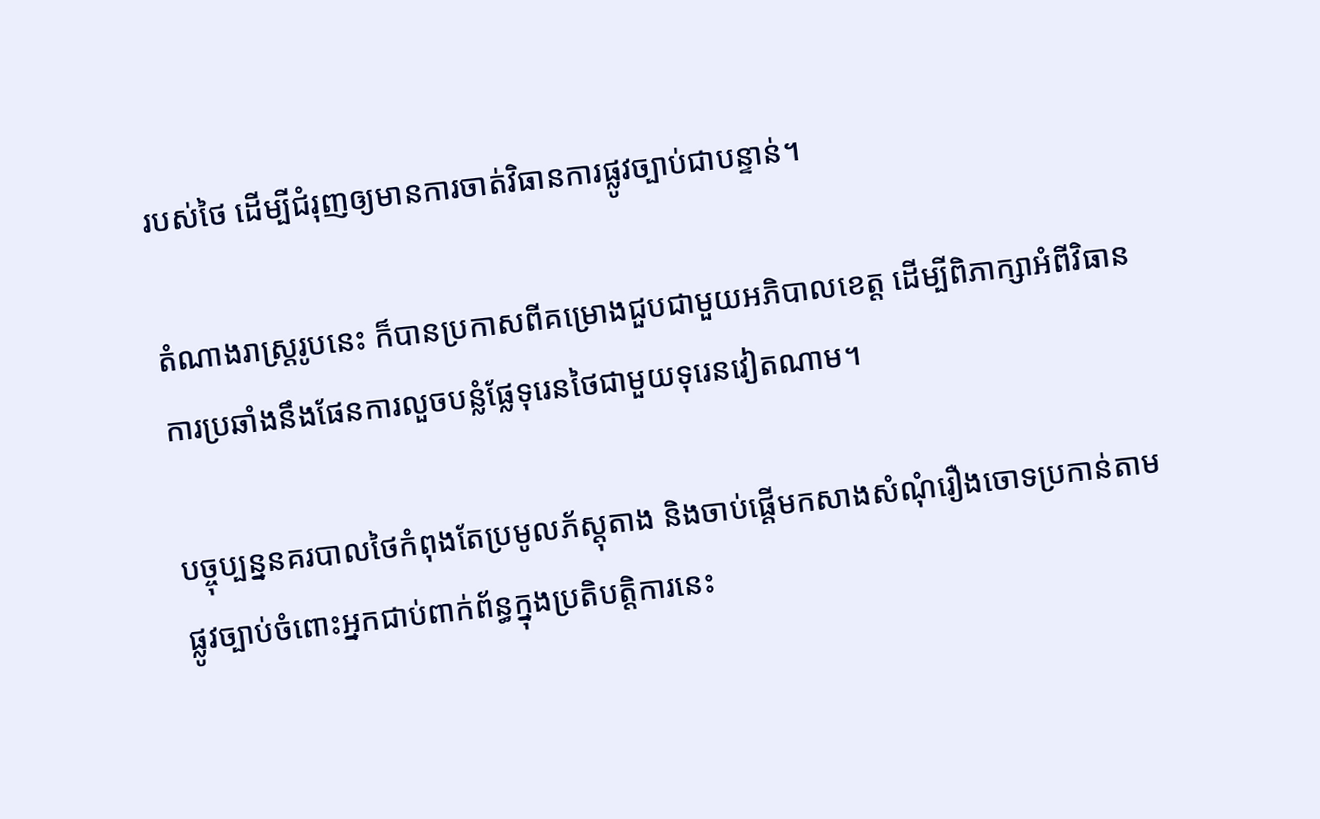របស់ថៃ ដើម្បីជំរុញឲ្យមានការចាត់វិធានការផ្លូវច្បាប់ជាបន្ទាន់។

តំណាងរាស្ត្ររូបនេះ ក៏បានប្រកាសពីគម្រោងជួបជាមួយអភិបាលខេត្ត ដើម្បីពិភាក្សាអំពីវិធានការប្រឆាំងនឹងផែនការលួចបន្លំផ្លែទុរេនថៃជាមួយទុរេនវៀតណាម។

បច្ចុប្បន្ននគរបាលថៃកំពុងតែប្រមូលភ័ស្តុតាង និងចាប់ផ្តើមកសាងសំណុំរឿងចោទប្រកាន់តាមផ្លូវច្បាប់ចំពោះអ្នកជាប់ពាក់ព័ន្ធក្នុងប្រតិបត្តិការនេះ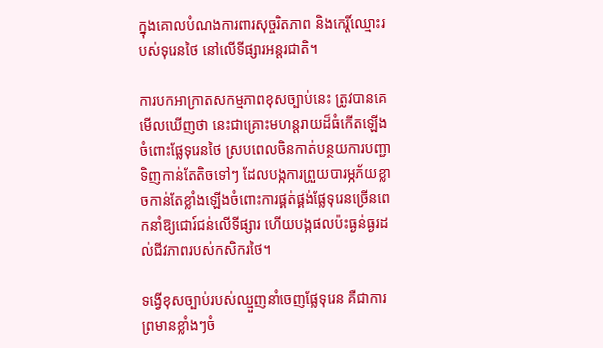ក្នុងគោលបំណងការពារសុច្ចរិតភាព និងកេរ្តិ៍ឈ្មោះរបស់ទុរេនថៃ នៅលើទីផ្សារអន្តរជាតិ។

ការបកអាក្រាតសកម្មភាពខុសច្បាប់នេះ ត្រូវបានគេមើលឃើញថា នេះជាគ្រោះមហន្តរាយដ៏ធំកើតឡើងចំពោះផ្លែទុរេនថៃ ស្របពេលចិនកាត់បន្ថយការបញ្ជាទិញកាន់តែតិចទៅៗ ដែលបង្កការព្រួយបារម្ភភ័យខ្លាចកាន់តែខ្លាំងឡើងចំពោះការផ្គត់ផ្គង់ផ្លែទុរេនច្រើនពេកនាំឱ្យជោរ៍ជន់លើទីផ្សារ ហើយបង្កផលប៉ះធ្ងន់ធ្ងរដល់ជីវភាពរបស់កសិករថៃ។

ទង្វើខុសច្បាប់របស់ឈ្មួញនាំចេញផ្លែទុរេន គឺជាការព្រមានខ្លាំងៗចំ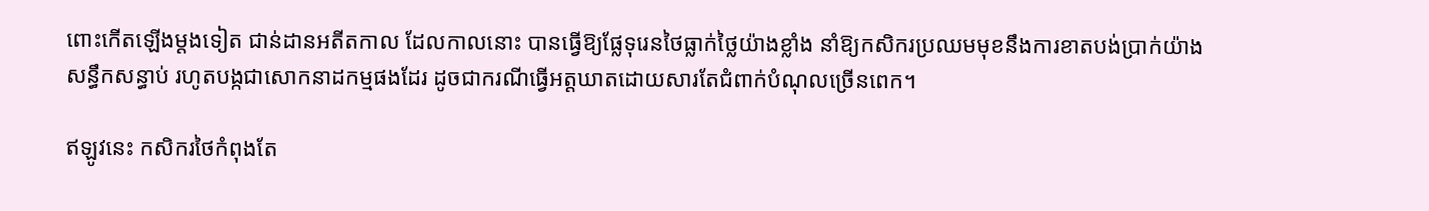ពោះកើតឡើងម្តងទៀត ជាន់ដានអតីតកាល ដែលកាលនោះ បានធ្វើឱ្យផ្លែទុរេនថៃធ្លាក់ថ្លៃយ៉ាងខ្លាំង នាំឱ្យកសិករប្រឈមមុខនឹងការខាតបង់ប្រាក់យ៉ាងសន្ធឹកសន្ធាប់ រហូតបង្កជាសោកនាដកម្មផងដែរ ដូចជាករណីធ្វើអត្តឃាតដោយសារតែជំពាក់បំណុលច្រើនពេក។

ឥឡូវនេះ កសិករថៃកំពុងតែ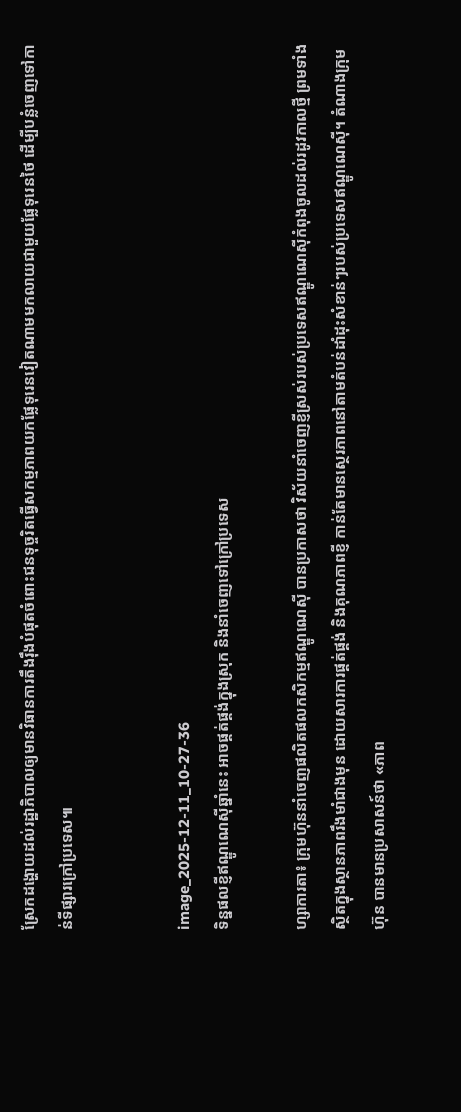ស្រែកដង្ហោយដល់រដ្ឋាភិបាលឲ្យមានវិធានការតឹងរ៉ឹងបំផុតចំពោះជនទុច្ចរិតធ្វើសកម្មភាពយកផ្លែទុរេនវៀតណាមមកលាយជាមួយផ្លែទុរេនថៃ ដើម្បីបន្លំចេញទៅកាន់ទីផ្សារក្រៅប្រទេស៕


image_2025-12-11_10-27-36
ទិន្នផលខ្ញីឥណ្ឌូណេស៊ីឆ្នាំនេះ អាចផ្គត់ផ្គង់ក្នុងស្រុក និងនាំចេញទៅក្រៅប្រទេស

ហ្សាការតា៖ ក្រុមហ៊ុននាំចេញផលិតផលកសិកម្មឥណ្ឌូណេស៊ី បានប្រកាសថា វិស័យនាំចេញខ្ញីស្រស់របស់ប្រទេសឥណ្ឌូណេស៊ីកំពុងចូលដល់រដូវកាលថ្មី ព្រមទាំងស្ថិតក្នុងស្ថានភាពរឹងមាំជាងមុន ដោយសារការផ្គត់ផ្គង់ និងគុណភាពខ្ញី កាន់តែមានស្ថេរភាពនៅតាមតំបន់ដាំដុះសំខាន់ៗរបស់ប្រទេសឥណ្ឌូណេស៊ី។ តំណាងក្រុមហ៊ុន បានមានប្រសាសន៍ថា «ភាព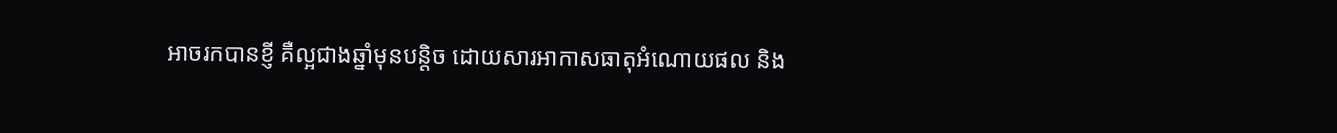អាចរកបានខ្ញី គឺល្អជាងឆ្នាំមុនបន្តិច ដោយសារអាកាសធាតុអំណោយផល និង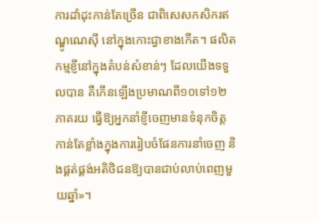ការដាំដុះកាន់តែច្រើន ជាពិសេសកសិករឥណ្ឌូណេស៊ី នៅក្នុងកោះជ្វាខាងកើត។ ផលិតកម្មខ្ញីនៅក្នុងតំបន់សំខាន់ៗ ដែលយើងទទួលបាន គឺកើនឡើងប្រមាណពី១០ទៅ១២ភាគរយ ធ្វើឱ្យអ្នកនាំខ្ញីចេញមានទំនុកចិត្តកាន់តែខ្លាំងក្នុងការរៀបចំផែនការនាំចេញ និងផ្គត់ផ្គង់អតិថិជនឱ្យបានជាប់លាប់ពេញមួយឆ្នាំ»។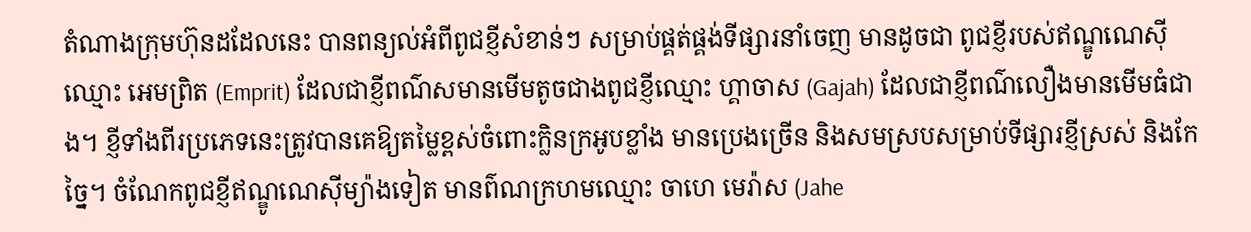តំណាងក្រុមហ៊ុនដដែលនេះ បានពន្យល់អំពីពូជខ្ញីសំខាន់ៗ សម្រាប់ផ្គត់ផ្គង់ទីផ្សារនាំចេញ មានដូចជា ពូជខ្ញីរបស់ឥណ្ឌូណេស៊ីឈ្មោះ អេមព្រិត (Emprit) ដែលជាខ្ញីពណ៌សមានមើមតូចជាងពូជខ្ញីឈ្មោះ ហ្គាចាស (Gajah) ដែលជាខ្ញីពណ៌លឿងមានមើមធំជាង។ ខ្ញីទាំងពីរប្រភេទនេះត្រូវបានគេឱ្យតម្លៃខ្ពស់ចំពោះក្លិនក្រអូបខ្លាំង មានប្រេងច្រើន និងសមស្របសម្រាប់ទីផ្សារខ្ញីស្រស់ និងកែច្នៃ។ ចំណែកពូជខ្ញីឥណ្ឌូណេស៊ីម្យ៉ាងទៀត មានព៌ណក្រហមឈ្មោះ ចាហេ មេរ៉ាស (Jahe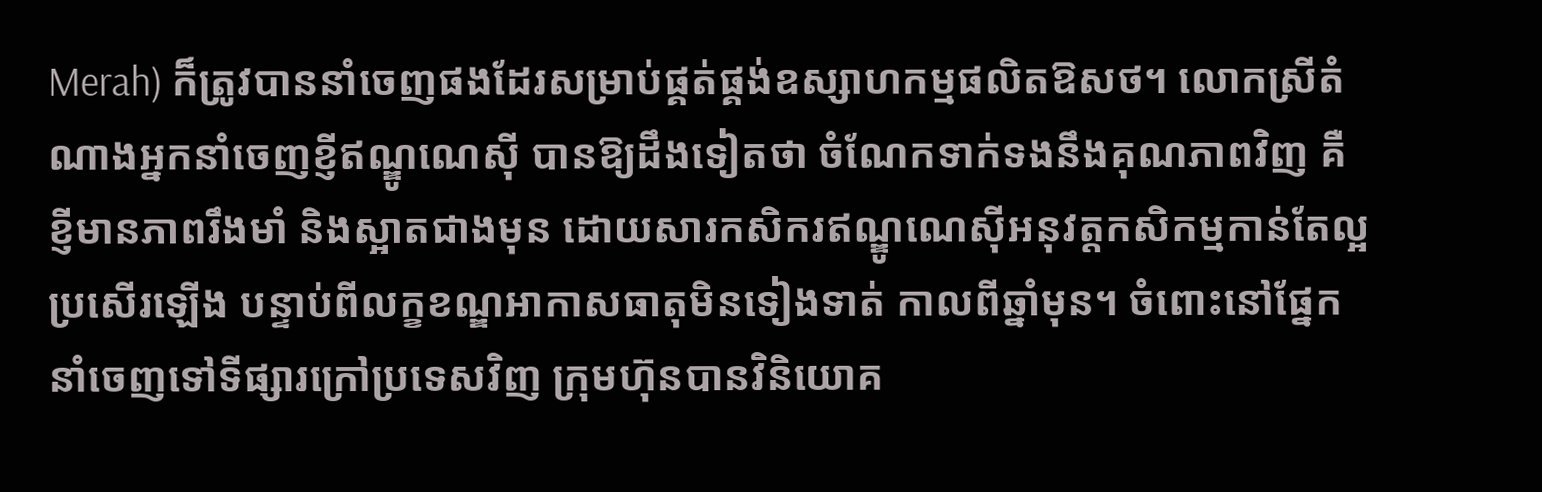Merah) ក៏ត្រូវបាននាំចេញផងដែរសម្រាប់ផ្គត់ផ្គង់ឧស្សាហកម្មផលិតឱសថ។ លោកស្រីតំណាងអ្នកនាំចេញខ្ញីឥណ្ឌូណេស៊ី បានឱ្យដឹងទៀតថា ចំណែកទាក់ទងនឹងគុណភាពវិញ គឺខ្ញីមានភាពរឹងមាំ និងស្អាតជាងមុន ដោយសារកសិករឥណ្ឌូណេស៊ីអនុវត្តកសិកម្មកាន់តែល្អប្រសើរឡើង បន្ទាប់ពីលក្ខខណ្ឌអាកាសធាតុមិនទៀងទាត់ កាលពីឆ្នាំមុន។ ចំពោះនៅផ្នែកនាំចេញទៅទីផ្សារក្រៅប្រទេសវិញ ក្រុមហ៊ុនបានវិនិយោគ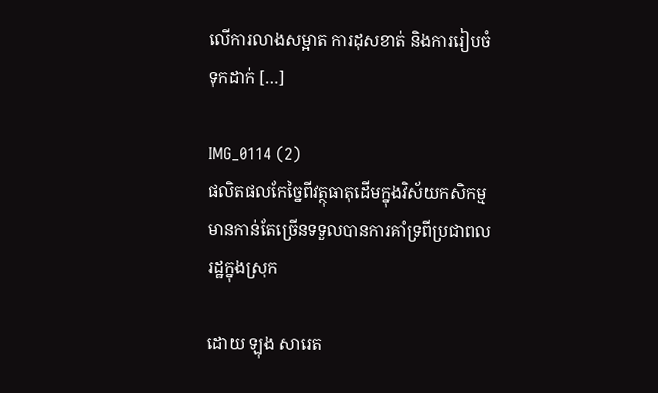លើការលាងសម្អាត ការដុសខាត់ និងការរៀបចំទុកដាក់ […]

IMG_0114 (2)
ផលិតផលកែច្នៃពីវត្ថុធាតុដើមក្នុងវិស័យកសិកម្មមានកាន់តែច្រើនទទួលបានការគាំទ្រពីប្រជាពលរដ្ឋក្នុងស្រុក

ដោយ ឡុង សារេត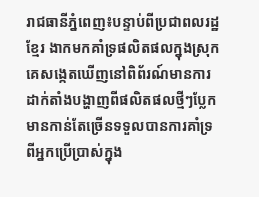រាជធានីភ្នំពេញ៖បន្ទាប់ពីប្រជាពលរដ្ឋខ្មែរ ងាកមកគាំទ្រផលិតផលក្នុងស្រុក គេសង្កេតឃើញនៅពិព័រណ៍មានការដាក់តាំងបង្ហាញពីផលិតផលថ្មីៗប្លែក មានកាន់តែច្រើនទទួលបានការគាំទ្រពីអ្នកប្រើប្រាស់ក្នុង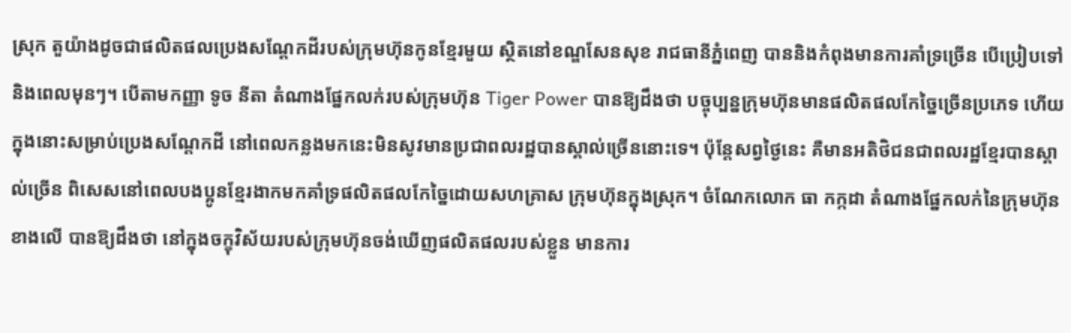ស្រុក តួយ៉ាងដូចជាផលិតផលប្រេងសណ្តែកដីរបស់ក្រុមហ៊ុនកូនខ្មែរមួយ ស្ថិតនៅខណ្ឌសែនសុខ រាជធានីភ្នំពេញ បាននិងកំពុងមានការគាំទ្រច្រើន បើប្រៀបទៅនិងពេលមុនៗ។ បើតាមកញ្ញា ទូច នីតា តំណាងផ្នែកលក់របស់ក្រុមហ៊ុន Tiger Power បានឱ្យដឹងថា បច្ចុប្បន្នក្រុមហ៊ុនមានផលិតផលកែច្នៃច្រើនប្រភេទ ហើយក្នុងនោះសម្រាប់ប្រេងសណ្តែកដី នៅពេលកន្លងមកនេះមិនសូវមានប្រជាពលរដ្ឋបានស្គាល់ច្រើននោះទេ។ ប៉ុន្តែសព្វថ្ងៃនេះ គឺមានអតិថិជនជាពលរដ្ឋខ្មែរបានស្គាល់ច្រើន ពិសេសនៅពេលបងប្អូនខ្មែរងាកមកគាំទ្រផលិតផលកែច្នៃដោយសហគ្រាស ក្រុមហ៊ុនក្នុងស្រុក។ ចំណែកលោក ធា កក្កដា តំណាងផ្នែកលក់នៃក្រុមហ៊ុនខាងលើ បានឱ្យដឹងថា នៅក្នុងចក្ខុវិស័យរបស់ក្រុមហ៊ុនចង់ឃើញផលិតផលរបស់ខ្លួន មានការ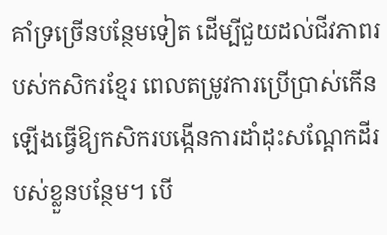គាំទ្រច្រើនបន្ថែមទៀត ដើម្បីជួយដល់ជីវភាពរបស់កសិករខ្មែរ ពេលតម្រូវការប្រើប្រាស់កើនឡើងធ្វើឱ្យកសិករបង្កើនការដាំដុះសណ្តែកដីរបស់ខ្លួនបន្ថែម។ បើ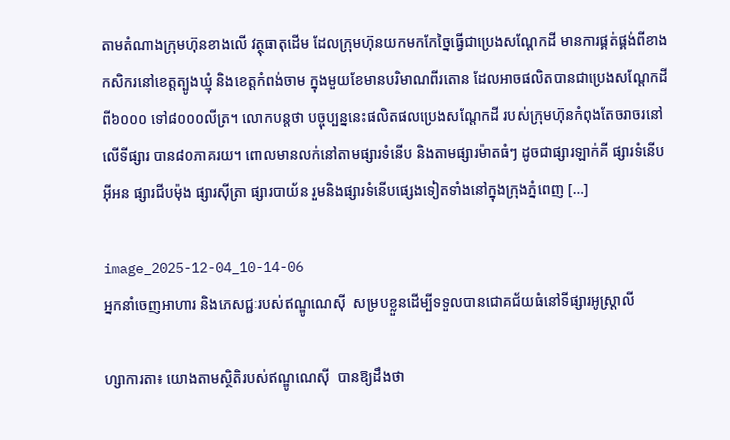តាមតំណាងក្រុមហ៊ុនខាងលើ វត្ថុធាតុដើម ដែលក្រុមហ៊ុនយកមកកែច្នៃធ្វើជាប្រេងសណ្តែកដី មានការផ្គត់ផ្គង់ពីខាងកសិករនៅខេត្តត្បូងឃ្មុំ និងខេត្តកំពង់ចាម ក្នុងមួយខែមានបរិមាណពីរតោន ដែលអាចផលិតបានជាប្រេងសណ្តែកដីពី៦០០០ ទៅ៨០០០លីត្រ។ លោកបន្តថា បច្ចុប្បន្ននេះផលិតផលប្រេងសណ្តែកដី របស់ក្រុមហ៊ុនកំពុងតែចរាចរនៅលើទីផ្សារ បាន៨០ភាគរយ។ ពោលមានលក់នៅតាមផ្សារទំនើប និងតាមផ្សារម៉ាតធំៗ ដូចជាផ្សារឡាក់គី ផ្សារទំនើបអ៊ីអន ផ្សារជីបម៉ុង ផ្សារស៊ីត្រា ផ្សារបាយ័ន រួមនិងផ្សារទំនើបផ្សេងទៀតទាំងនៅក្នុងក្រុងភ្នំពេញ […]

image_2025-12-04_10-14-06
អ្នកនាំចេញអាហារ និងភេសជ្ជៈរបស់ឥណ្ឌូណេស៊ី  សម្របខ្លួនដើម្បីទទួលបានជោគជ័យធំនៅទីផ្សារអូស្ត្រាលី

ហ្សាការតា៖ យោងតាមស្ថិតិរបស់ឥណ្ឌូណេស៊ី  បានឱ្យដឹងថា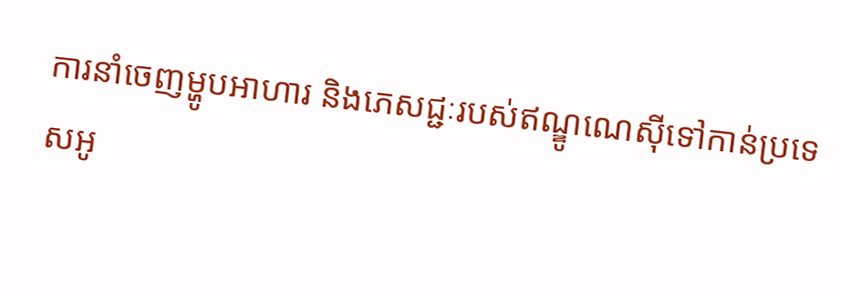ការនាំចេញម្ហូបអាហារ និងភេសជ្ជៈរបស់ឥណ្ឌូណេស៊ីទៅកាន់ប្រទេសអូ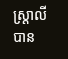ស្ត្រាលី បាន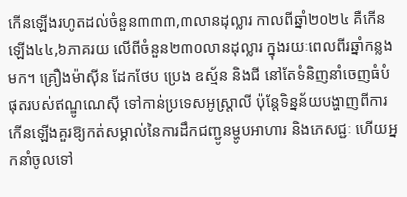កើនឡើងរហូតដល់ចំនួន៣៣៣,៣លានដុល្លារ កាលពីឆ្នាំ២០២៤ គឺកើនឡើង៤៤,៦ភាគរយ លើពីចំនួន២៣០លានដុល្លារ ក្នុងរយៈពេលពីរឆ្នាំកន្លងមក។ គ្រឿងម៉ាស៊ីន ដែកថែប ប្រេង ឧស្ម័ន និងជី នៅតែទំនិញនាំចេញធំបំផុតរបស់ឥណ្ឌូណេស៊ី ទៅកាន់ប្រទេសអូស្ត្រាលី ប៉ុន្តែទិន្នន័យបង្ហាញពីការកើនឡើងគួរឱ្យកត់សម្គាល់នៃការដឹកជញ្ជូនម្ហូបអាហារ និងភេសជ្ជៈ ហើយអ្នកនាំចូលទៅ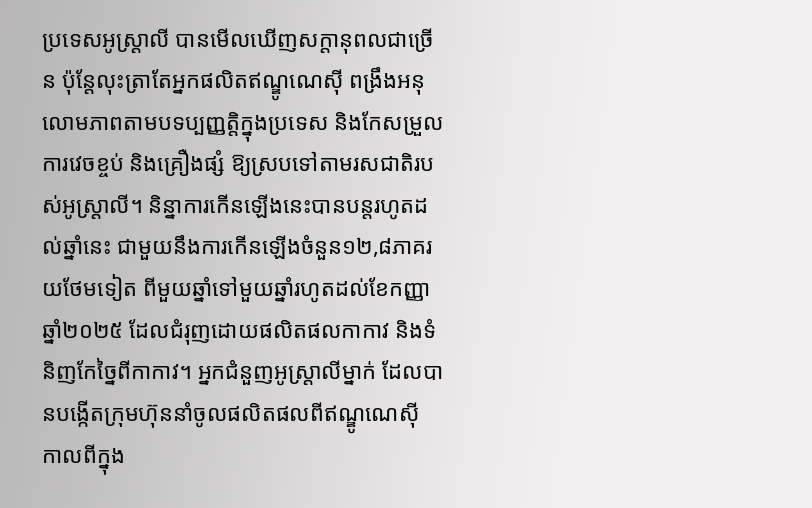ប្រទេសអូស្ត្រាលី បានមើលឃើញសក្តានុពលជាច្រើន ប៉ុន្តែលុះត្រាតែអ្នកផលិតឥណ្ឌូណេស៊ី ពង្រឹងអនុលោមភាពតាមបទប្បញ្ញត្តិក្នុងប្រទេស និងកែសម្រួលការវេចខ្ចប់ និងគ្រឿងផ្សំ ឱ្យស្របទៅតាមរសជាតិរបស់អូស្ត្រាលី។ និន្នាការកើនឡើងនេះបានបន្តរហូតដល់ឆ្នាំនេះ ជាមួយនឹងការកើនឡើងចំនួន១២,៨ភាគរយថែមទៀត ពីមួយឆ្នាំទៅមួយឆ្នាំរហូតដល់ខែកញ្ញា ឆ្នាំ២០២៥ ដែលជំរុញដោយផលិតផលកាកាវ និងទំនិញកែច្នៃពីកាកាវ។ អ្នកជំនួញអូស្ត្រាលីម្នាក់ ដែលបានបង្កើតក្រុមហ៊ុននាំចូលផលិតផលពីឥណ្ឌូណេស៊ី កាលពីក្នុង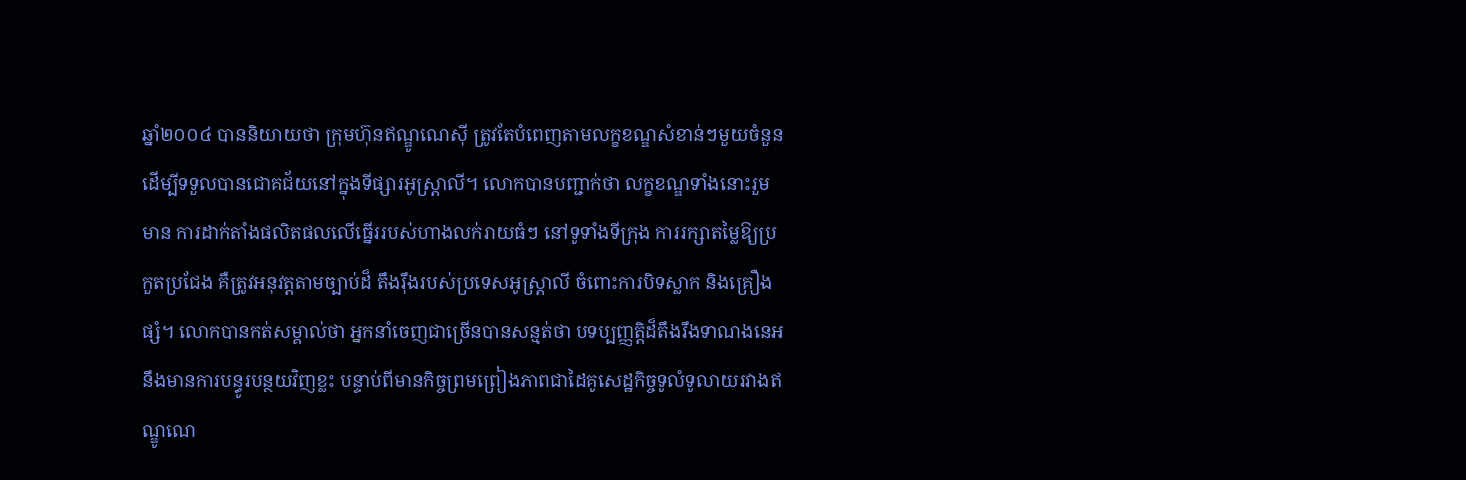ឆ្នាំ២០០៤ បាននិយាយថា ក្រុមហ៊ុនឥណ្ឌូណេស៊ី ត្រូវតែបំពេញតាមលក្ខខណ្ឌសំខាន់ៗមួយចំនួនដើម្បីទទួលបានជោគជ័យនៅក្នុងទីផ្សារអូស្ត្រាលី។ លោកបានបញ្ជាក់ថា លក្ខខណ្ឌទាំងនោះរួមមាន ការដាក់តាំងផលិតផលលើធ្នើររបស់ហាងលក់រាយធំៗ នៅទូទាំងទីក្រុង ការរក្សាតម្លៃឱ្យប្រកួតប្រជែង គឺត្រូវអនុវត្តតាមច្បាប់ដ៏ តឹងរ៉ឹងរបស់ប្រទេសអូស្ត្រាលី ចំពោះការបិទស្លាក និងគ្រឿងផ្សំ។ លោកបានកត់សម្គាល់ថា អ្នកនាំចេញជាច្រើនបានសន្មត់ថា បទប្បញ្ញត្តិដ៏តឹងរឹងទាណងនេអ នឹងមានការបន្ធូរបន្ថយវិញខ្លះ បន្ទាប់ពីមានកិច្ចព្រមព្រៀងភាពជាដៃគូសេដ្ឋកិច្ចទូលំទូលាយរវាងឥណ្ឌូណេ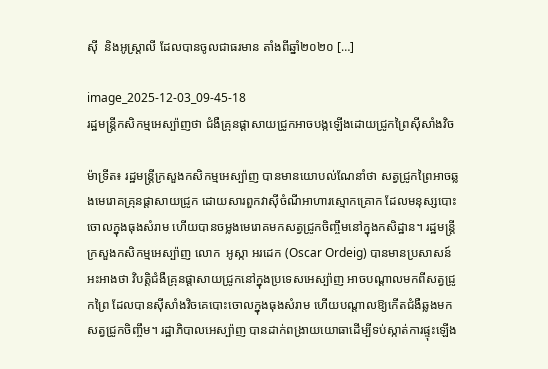ស៊ី  និងអូស្ត្រាលី ដែលបានចូលជាធរមាន តាំងពីឆ្នាំ២០២០ […]

image_2025-12-03_09-45-18
រដ្ឋមន្ត្រីកសិកម្មអេស្ប៉ាញថា ជំងឺគ្រុនផ្តាសាយជ្រូកអាចបង្កឡើងដោយជ្រូកព្រៃស៊ីសាំងវិច

ម៉ាទ្រីត៖ រដ្ឋមន្ត្រីក្រសួងកសិកម្មអេស្ប៉ាញ បានមានយោបល់ណែនាំថា សត្វជ្រូកព្រៃអាចឆ្លងមេរោគគ្រុនផ្តាសាយជ្រូក ដោយសារពួកវាស៊ីចំណីអាហារស្មោកគ្រោក ដែលមនុស្សបោះចោលក្នុងធុងសំរាម ហើយបានចម្លងមេរោគមកសត្វជ្រូកចិញ្ចឹមនៅក្នុងកសិដ្ឋាន។ រដ្ឋមន្ត្រីក្រសួងកសិកម្មអេស្ប៉ាញ លោក  អូស្កា អរដេក (Oscar Ordeig) បានមានប្រសាសន៍អះអាងថា វិបត្តិជំងឺគ្រុនផ្តាសាយជ្រូកនៅក្នុងប្រទេសអេស្ប៉ាញ អាចបណ្តាលមកពីសត្វជ្រូកព្រៃ ដែលបានស៊ីសាំងវិចគេបោះចោលក្នុងធុងសំរាម ហើយបណ្តាលឱ្យកើតជំងឺឆ្លងមកសត្វជ្រូកចិញ្ចឹម។ រដ្ឋាភិបាលអេស្ប៉ាញ បានដាក់ពង្រាយយោធាដើម្បីទប់ស្កាត់ការផ្ទុះឡើង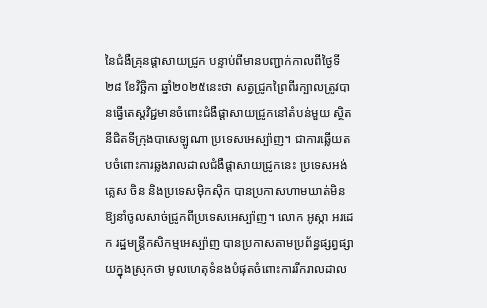នៃជំងឺគ្រុនផ្តាសាយជ្រូក បន្ទាប់ពីមានបញ្ជាក់កាលពីថ្ងៃទី២៨ ខែវិច្ឆិកា ឆ្នាំ២០២៥នេះថា សត្វជ្រូកព្រៃពីរក្បាលត្រូវបានធ្វើតេស្តវិជ្ជមានចំពោះជំងឺផ្តាសាយជ្រូកនៅតំបន់មួយ ស្ថិតនីជិតទីក្រុងបាសេឡូណា ប្រទេសអេស្ប៉ាញ។ ជាការឆ្លើយតបចំពោះការឆ្លងរាលដាលជំងឺផ្តាសាយជ្រូកនេះ ប្រទេសអង់គ្លេស ចិន និងប្រទេសម៉ិកស៊ិក បានប្រកាសហាមឃាត់មិនឱ្យនាំចូលសាច់ជ្រូកពីប្រទេសអេស្ប៉ាញ។ លោក អូស្កា អរដេក រដ្ឋមន្ត្រីកសិកម្មអេស្ប៉ាញ បានប្រកាសតាមប្រព័ន្ធផ្សព្វផ្សាយក្នុងស្រុកថា មូលហេតុទំនងបំផុតចំពោះការរីករាលដាល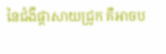នៃជំងឺផ្តាសាយជ្រូក គឺអាចប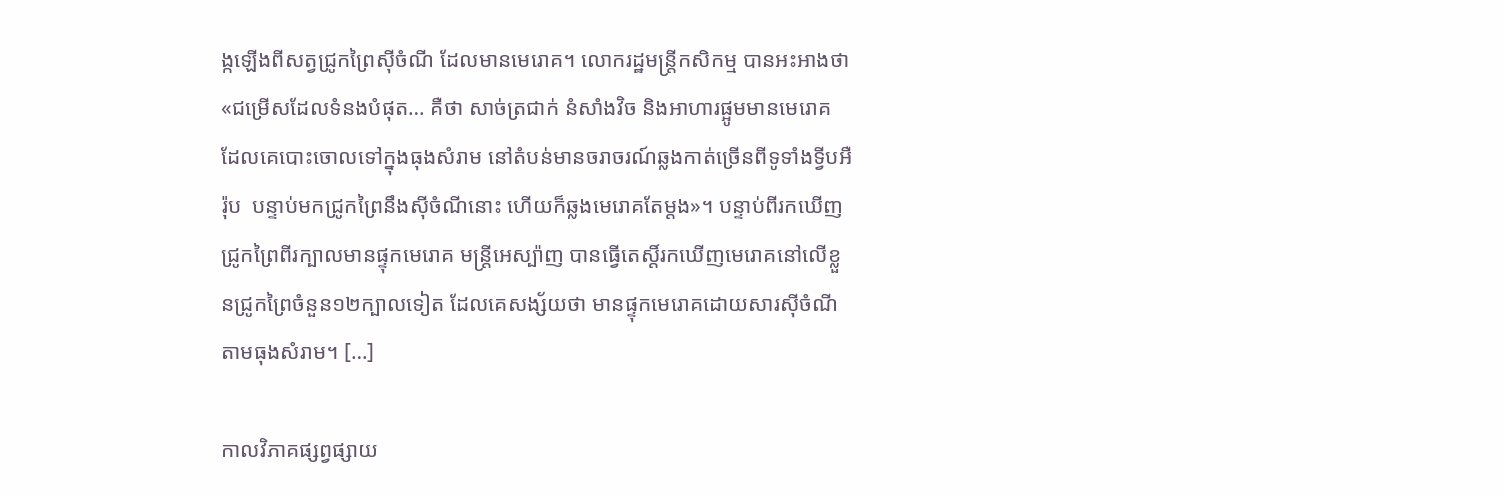ង្កឡើងពីសត្វជ្រូកព្រៃស៊ីចំណី ដែលមានមេរោគ។ លោករដ្ឋមន្ត្រីកសិកម្ម បានអះអាងថា  «ជម្រើសដែលទំនងបំផុត… គឺថា សាច់ត្រជាក់ នំសាំងវិច និងអាហារផ្អូមមានមេរោគ ដែលគេបោះចោលទៅក្នុងធុងសំរាម នៅតំបន់មានចរាចរណ៍ឆ្លងកាត់ច្រើនពីទូទាំងទ្វីបអឺរ៉ុប  បន្ទាប់មកជ្រូកព្រៃនឹងស៊ីចំណីនោះ ហើយក៏ឆ្លងមេរោគតែម្តង»។ បន្ទាប់ពីរកឃើញជ្រូកព្រៃពីរក្បាលមានផ្ទុកមេរោគ មន្ត្រីអេស្ប៉ាញ បានធ្វើតេស្តិ៍រកឃើញមេរោគនៅលើខ្លួនជ្រូកព្រៃចំនួន១២ក្បាលទៀត ដែលគេសង្ស័យថា មានផ្ទុកមេរោគដោយសារស៊ីចំណីតាមធុងសំរាម។ […]

កាលវិភាគផ្សព្វផ្សាយ